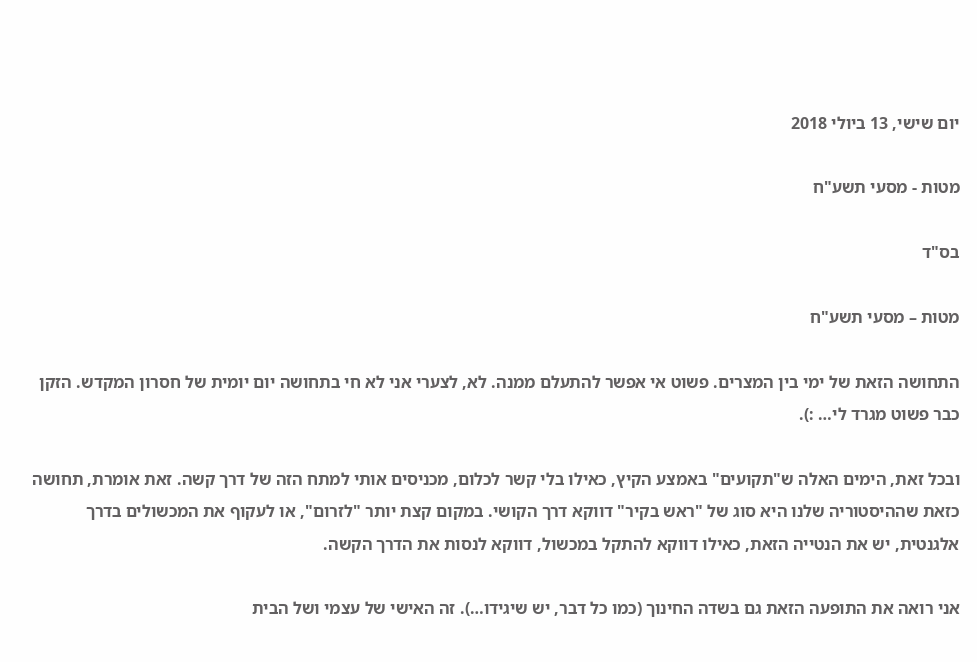יום שישי, 13 ביולי 2018

מטות - מסעי תשע"ח

בס"ד

מטות – מסעי תשע"ח

התחושה הזאת של ימי בין המצרים. פשוט אי אפשר להתעלם ממנה. לא, לצערי אני לא חי בתחושה יום יומית של חסרון המקדש. הזקן כבר פשוט מגרד לי… :).

ובכל זאת, הימים האלה ש"תקועים" באמצע הקיץ, כאילו בלי קשר לכלום, מכניסים אותי למתח הזה של דרך קשה. זאת אומרת, תחושה כזאת שההיסטוריה שלנו היא סוג של "ראש בקיר" דווקא דרך הקושי. במקום קצת יותר "לזרום", או לעקוף את המכשולים בדרך אלגנטית, יש את הנטייה הזאת, כאילו דווקא להתקל במכשול, דווקא לנסות את הדרך הקשה.

אני רואה את התופעה הזאת גם בשדה החינוך (כמו כל דבר, יש שיגידו…). זה האישי של עצמי ושל הבית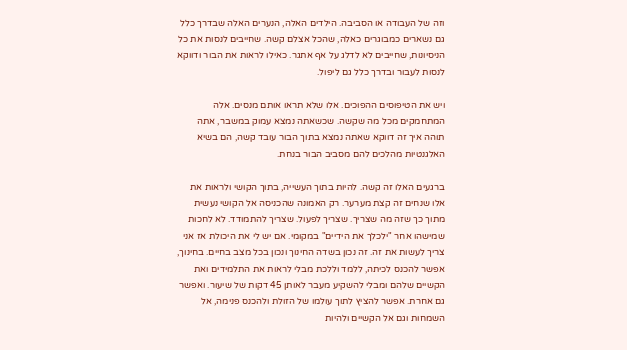וזה של העבודה או הסביבה. הילדים האלה, הנערים האלה שבדרך כלל גם נשארים כמבוגרים כאלה, שהכל אצלם קשה. שחייבים לנסות את כל הניסיונות, שחייבים לא לדלג על אף אתגר. כאילו לראות את הבור ודווקא לנסות לעבור ובדרך כלל גם ליפול.

ויש את הטיפוסים ההפוכים. אלו שלא תראו אותם מנסים. אלה המתחמקים מכל מה שקשה. שכשאתה נמצא עמוק במשבר, אתה תוהה איך זה דווקא שאתה נמצא בתוך הבור עובד קשה, הם בשיא האלגנטיות מהלכים להם מסביב הבור בנחת.

ברגעים האלו זה קשה. להיות בתוך העשייה, בתוך הקושי ולראות את אלו שנחים זה קצת מערער. רק האמונה שהכניסה אל הקושי נעשית מתוך כך שזה מה שצריך. שצריך לפעול. שצריך להתמודד. לא לחכות שמישהו אחר "ילכלך את הידיים" במקומי. אם יש לי את היכולת אז אני צריך לעשות את זה. זה נכון בשדה החינוך ונכון בכל מצב בחיים. בחינוך, אפשר להכנס לכיתה, ללמד וללכת מבלי לראות את התלמידים ואת הקשיים שלהם ומבלי להשקיע מעבר לאותן 45 דקות של שיעור. ואפשר גם אחרת. אפשר להציץ לתוך עולמו של הזולת ולהכנס פנימה, אל השמחות וגם אל הקשיים ולהיות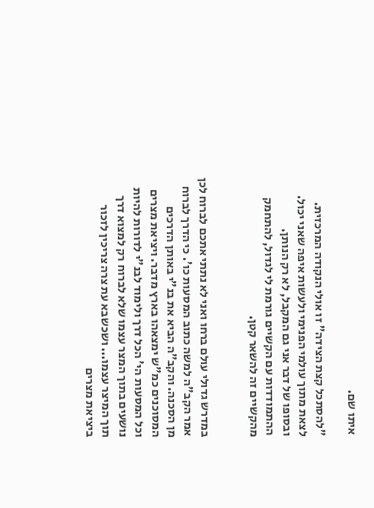איתו שם.

"להסתכל קצת הצידה" זו אולי הנקודה המרכזית. לצאת מתוך עולמי הפנימי ולעשות איפה שאני יכול. ובסופו של דבר אני גם המקבל, לא רק הנותן. ההתמודדות עם הקשיים גורמת לי לגדול, להתחמק מהקשיים זה להשאר קטן.


במדרש גדולי עולם ברחו ואני לא נתתי אתכם לברוח לכן אמר הקב"ה למשה כתוב המסעות כו'. כי הדרך לברוח מן הסכנה. והקב"ה הביא את בנ"י באותן הדרכים המסוכנים כמ"ש ימצאהו בארץ מדבר. ויציאת מצרים וכל המסעות הי' הכל דרך ולימוד לבנ"י לדורות להיות נושעים בתוך המצר עצמו שלא לברוח רק למצוא דרך תוך המיצר עצמו... ושכשבא עת צרה צריכין לזכור ביציאת מצרים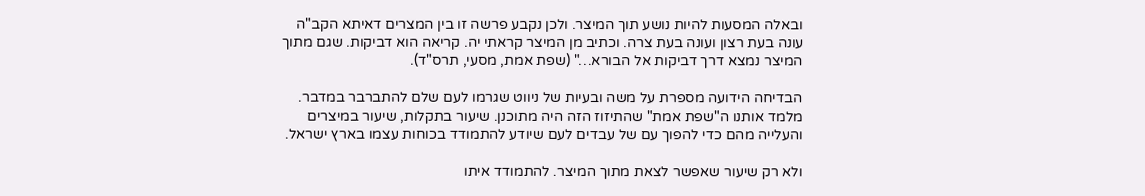ובאלה המסעות להיות נושע תוך המיצר. ולכן נקבע פרשה זו בין המצרים דאיתא הקב"ה עונה בעת רצון ועונה בעת צרה. וכתיב מן המיצר קראתי יה. קריאה הוא דביקות. שגם מתוך המיצר נמצא דרך דביקות אל הבורא…" (שפת אמת, מסעי, תרס"ד).

הבדיחה הידועה מספרת על משה ובעיות של ניווט שגרמו לעם שלם להתברבר במדבר. מלמד אותנו ה"שפת אמת" שהתיזוז הזה היה מתוכנן. שיעור בתקלות, שיעור במיצרים והעלייה מהם כדי להפוך עם של עבדים לעם שיודע להתמודד בכוחות עצמו בארץ ישראל.

ולא רק שיעור שאפשר לצאת מתוך המיצר. להתמודד איתו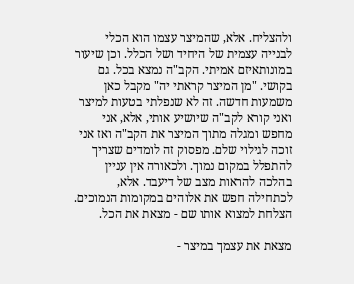ולהצליח. אלא, שהמיצר עצמו הוא הכלי לבנייה עצמית של היחיד ושל הכלל. וכן שיעור במונותאיזם אמיתי. הקב"ה נמצא בכל. גם בקושי. "מן המיצר קראתי יה" מקבל כאן משמעות חדשה. זה לא שנפלתי בטעות למיצר ואני קורא לקב"ה שיושיע אותי, אלא, אני מחפש ומגלה מתוך המיצר את הקב"ה ואז אני זוכה לגילוי שלם. מפסוק זה לומדים שצריך להתפלל במקום נמוך. ולכאורה אין עניין בהלכה להראות מצב של דיעבד. אלא, לכתחילה חפש את אלוהים במקומות הנמוכים. הצלחת למצוא אותו שם - מצאת את הכל.

מצאת את עצמך במיצר -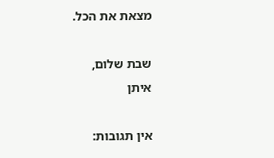מצאת את הכל.

שבת שלום,
איתן

אין תגובות: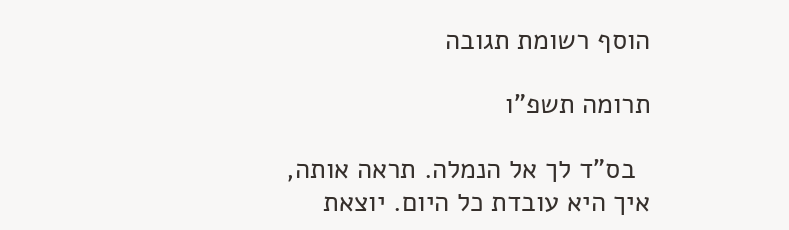הוסף רשומת תגובה

תרומה תשפ"ו

  בס"ד לך אל הנמלה. תראה אותה, איך היא עובדת כל היום. יוצאת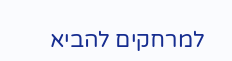למרחקים להביא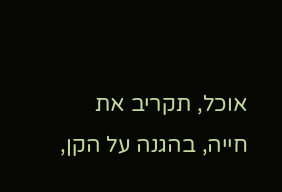אוכל, תקריב את חייה, בהגנה על הקן,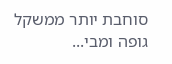סוחבת יותר ממשקל גופה ומבי...